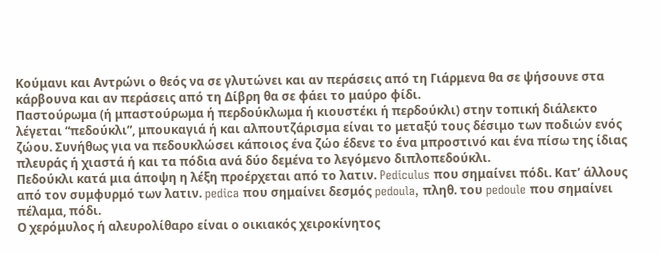Κούμανι και Αντρώνι ο θεός να σε γλυτώνει και αν περάσεις από τη Γιάρμενα θα σε ψήσουνε στα κάρβουνα και αν περάσεις από τη Δίβρη θα σε φάει το μαύρο φίδι.
Παστούρωμα (ή μπαστούρωμα ή περδούκλωμα ή κιουστέκι ή περδούκλι) στην τοπική διάλεκτο λέγεται “πεδούκλι”, μπουκαγιά ή και αλπουτζάρισμα είναι το μεταξύ τους δέσιμο των ποδιών ενός ζώου. Συνήθως για να πεδουκλώσει κάποιος ένα ζώο έδενε το ένα μπροστινό και ένα πίσω της ίδιας πλευράς ή χιαστά ή και τα πόδια ανά δύο δεμένα το λεγόμενο διπλοπεδούκλι.
Πεδούκλι κατά μια άποψη η λέξη προέρχεται από το λατιν. Pediculus που σημαίνει πόδι. Κατ’ άλλους από τον συμφυρμό των λατιν. pedica που σημαίνει δεσμός pedoula, πληθ. του pedoule που σημαίνει πέλαμα, πόδι.
Ο χερόμυλος ή αλευρολίθαρο είναι ο οικιακός χειροκίνητος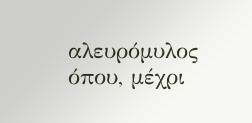αλευρόμυλος όπου, μέχρι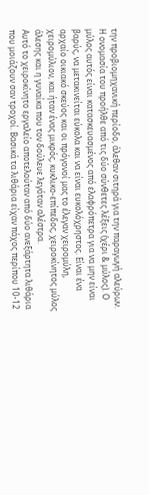την προβιομηχανική περίοδο, άλεθαν σιτηρά για την παραγωγή αλεύρων. Η ονομασία του προήλθε από τις δύο σύνθετες λέξεις (χέρι & μύλος). Ο μύλος αυτός είναι κατασκευασμένος από ελαφρόπετρα για να μην είναι βαρύς, να μετακινείται εύκολα και να είναι ευκολόχρηστος. Είναι ένα αρχαίο οικιακό σκεύος και οι πρόγονοί μας το έλεγαν χειρομύλη, χειρομύλιον, και ήταν ένας μικρός, κυκλικο-επίπεδος, χειροκίνητος μύλος άλεσης και η γυναίκα που τον δούλευε λεγόταν αλέστρα.
Αυτό το χειροκίνητο εργαλείο αποτελούταν από δύο ανεξάρτητα λιθάρια που μοιάζουν σαν τροχοί. Βασικά τα λιθάρια είχαν πάχος περίπου 10-12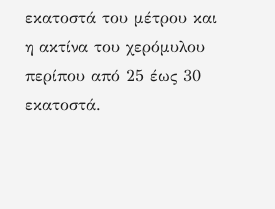εκατοστά του μέτρου και η ακτίνα του χερόμυλου περίπου από 25 έως 30 εκατοστά.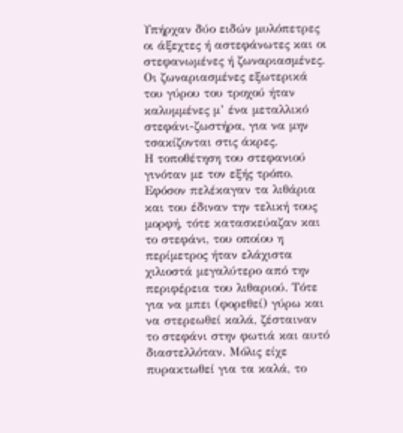Υπήρχαν δύο ειδών μυλόπετρες οι άξεχτες ή αστεφάνωτες και οι στεφανωμένες ή ζωναριασμένες. Οι ζωναριασμένες εξωτερικά του γύρου του τροχού ήταν καλυμμένες μ’ ένα μεταλλικό στεφάνι-ζωστήρα, για να μην τσακίζονται στις άκρες.
Η τοποθέτηση του στεφανιού γινόταν με τον εξής τρόπο. Εφόσον πελέκαγαν τα λιθάρια και του έδιναν την τελική τους μορφή, τότε κατασκεύαζαν και το στεφάνι, του οποίου η περίμετρος ήταν ελάχιστα χιλιοστά μεγαλύτερο από την περιφέρεια του λιθαριού. Τότε για να μπει (φορεθεί) γύρω και να στερεωθεί καλά, ζέσταιναν το στεφάνι στην φωτιά και αυτό διαστελλόταν. Μόλις είχε πυρακτωθεί για τα καλά, το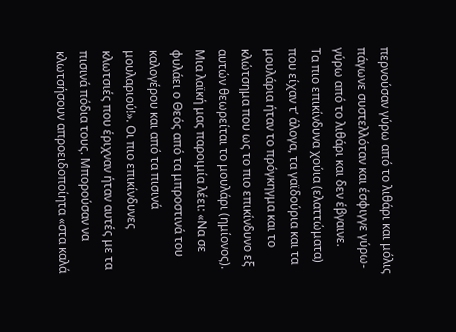περνούσαν γύρω από το λιθάρι και μόλις πάγωνε συστελλόταν και έσφιγγε γύρω- γύρω από το λιθάρι και δεν έβγαινε.
Τα πιο επικίνδυνα χούια (ελαττώματα) που είχαν τ’ άλογα, τα γαϊδούρια και τα μουλάρια ήταν το πρόγκηγμα και το κλώτσημα που ως το πιο επικίνδυνο εξ αυτών θεωρείται το μουλάρι (ημίονος).
Μια λαϊκή μας παροιμία λέει: «Να σε φυλάει ο Θεός από τα μπροστινά του καλογέρου και από τα πισινά μουλαριού!». Οι πιο επικίνδυνες κλωτσιές που έριχναν ήταν αυτές με τα πισινά πόδια τους. Μπορούσαν να κλωτσήσουν απροειδοποίητα «στα καλά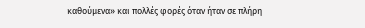καθούμενα» και πολλές φορές όταν ήταν σε πλήρη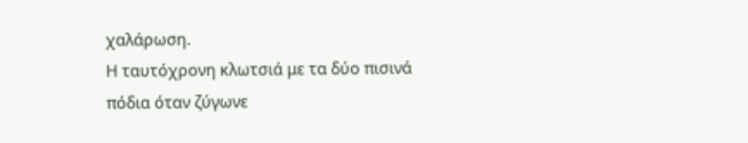χαλάρωση.
Η ταυτόχρονη κλωτσιά με τα δύο πισινά πόδια όταν ζύγωνε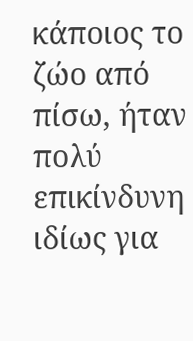κάποιος το ζώο από πίσω, ήταν πολύ επικίνδυνη ιδίως για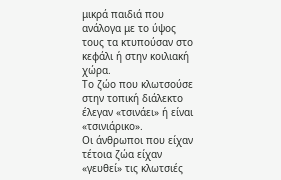μικρά παιδιά που ανάλογα με το ύψος τους τα κτυπούσαν στο κεφάλι ή στην κοιλιακή χώρα.
Το ζώο που κλωτσούσε στην τοπική διάλεκτο έλεγαν «τσινάει» ή είναι «τσινιάρικο».
Οι άνθρωποι που είχαν τέτοια ζώα είχαν «γευθεί» τις κλωτσιές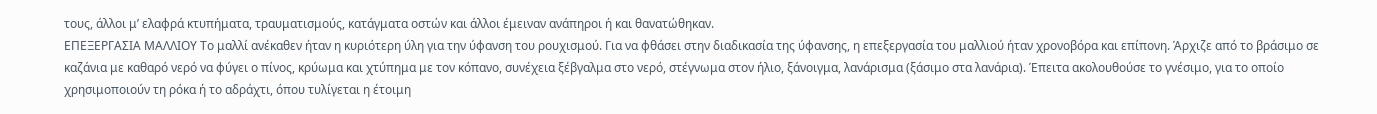τους, άλλοι μ’ ελαφρά κτυπήματα, τραυματισμούς, κατάγματα οστών και άλλοι έμειναν ανάπηροι ή και θανατώθηκαν.
ΕΠΕΞΕΡΓΑΣΙΑ ΜΑΛΛΙΟΥ Το μαλλί ανέκαθεν ήταν η κυριότερη ύλη για την ύφανση του ρουχισμού. Για να φθάσει στην διαδικασία της ύφανσης, η επεξεργασία του μαλλιού ήταν χρονοβόρα και επίπονη. Άρχιζε από το βράσιμο σε καζάνια με καθαρό νερό να φύγει ο πίνος, κρύωμα και χτύπημα με τον κόπανο, συνέχεια ξέβγαλμα στο νερό, στέγνωμα στον ήλιο, ξάνοιγμα, λανάρισμα (ξάσιμο στα λανάρια). Έπειτα ακολουθούσε το γνέσιμο, για το οποίο χρησιμοποιούν τη ρόκα ή το αδράχτι, όπου τυλίγεται η έτοιμη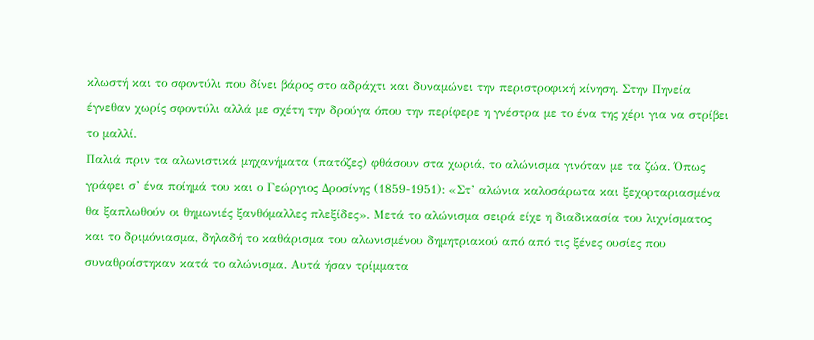κλωστή και το σφοντύλι που δίνει βάρος στο αδράχτι και δυναμώνει την περιστροφική κίνηση. Στην Πηνεία έγνεθαν χωρίς σφοντύλι αλλά με σχέτη την δρούγα όπου την περίφερε η γνέστρα με το ένα της χέρι για να στρίβει το μαλλί.
Παλιά πριν τα αλωνιστικά μηχανήματα (πατόζες) φθάσουν στα χωριά, το αλώνισμα γινόταν με τα ζώα. Όπως γράφει σ’ ένα ποίημά του και ο Γεώργιος Δροσίνης (1859-1951): «Στ’ αλώνια καλοσάρωτα και ξεχορταριασμένα θα ξαπλωθούν οι θημωνιές ξανθόμαλλες πλεξίδες». Μετά το αλώνισμα σειρά είχε η διαδικασία του λιχνίσματος και το δριμόνιασμα, δηλαδή το καθάρισμα του αλωνισμένου δημητριακού από από τις ξένες ουσίες που συναθροίστηκαν κατά το αλώνισμα. Αυτά ήσαν τρίμματα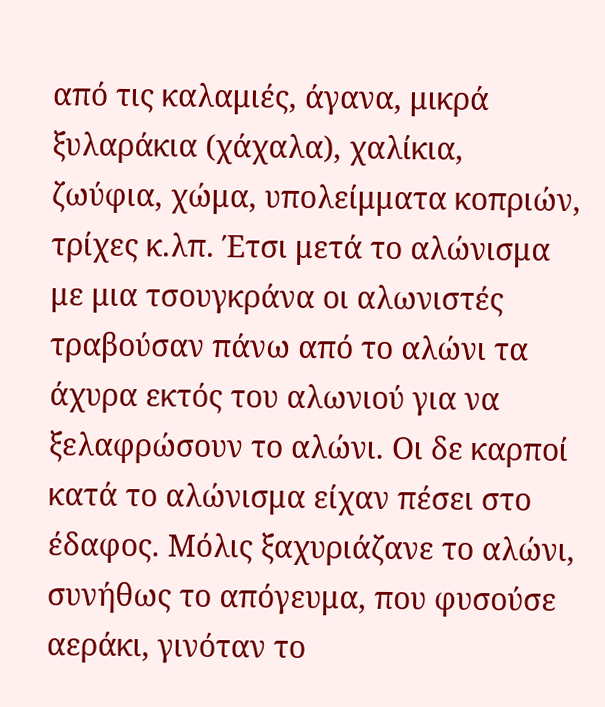από τις καλαμιές, άγανα, μικρά ξυλαράκια (χάχαλα), χαλίκια, ζωύφια, χώμα, υπολείμματα κοπριών, τρίχες κ.λπ. Έτσι μετά το αλώνισμα με μια τσουγκράνα οι αλωνιστές τραβούσαν πάνω από το αλώνι τα άχυρα εκτός του αλωνιού για να ξελαφρώσουν το αλώνι. Οι δε καρποί κατά το αλώνισμα είχαν πέσει στο έδαφος. Μόλις ξαχυριάζανε το αλώνι, συνήθως το απόγευμα, που φυσούσε αεράκι, γινόταν το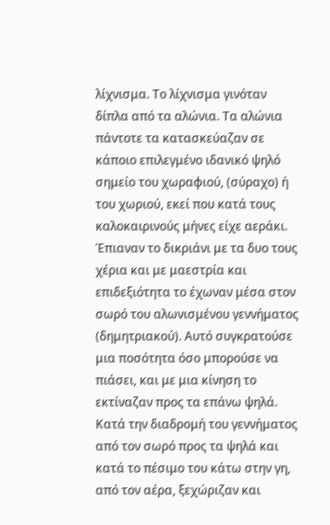λίχνισμα. Το λίχνισμα γινόταν δίπλα από τα αλώνια. Τα αλώνια πάντοτε τα κατασκεύαζαν σε κάποιο επιλεγμένο ιδανικό ψηλό σημείο του χωραφιού, (σύραχο) ή του χωριού, εκεί που κατά τους καλοκαιρινούς μήνες είχε αεράκι. Έπιαναν το δικριάνι με τα δυο τους χέρια και με μαεστρία και επιδεξιότητα το έχωναν μέσα στον σωρό του αλωνισμένου γεννήματος (δημητριακού). Αυτό συγκρατούσε μια ποσότητα όσο μπορούσε να πιάσει, και με μια κίνηση το εκτίναζαν προς τα επάνω ψηλά. Κατά την διαδρομή του γεννήματος από τον σωρό προς τα ψηλά και κατά το πέσιμο του κάτω στην γη, από τον αέρα, ξεχώριζαν και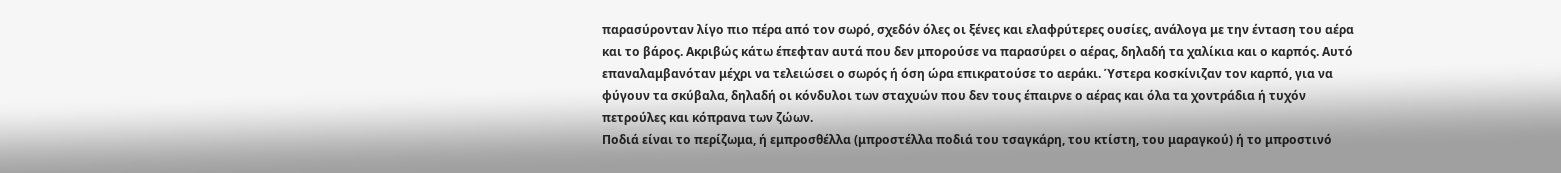παρασύρονταν λίγο πιο πέρα από τον σωρό, σχεδόν όλες οι ξένες και ελαφρύτερες ουσίες, ανάλογα με την ένταση του αέρα και το βάρος. Ακριβώς κάτω έπεφταν αυτά που δεν μπορούσε να παρασύρει ο αέρας, δηλαδή τα χαλίκια και ο καρπός. Αυτό επαναλαμβανόταν μέχρι να τελειώσει ο σωρός ή όση ώρα επικρατούσε το αεράκι. Ύστερα κοσκίνιζαν τον καρπό, για να φύγουν τα σκύβαλα, δηλαδή οι κόνδυλοι των σταχυών που δεν τους έπαιρνε ο αέρας και όλα τα χοντράδια ή τυχόν πετρούλες και κόπρανα των ζώων.
Ποδιά είναι το περίζωμα, ή εμπροσθέλλα (μπροστέλλα ποδιά του τσαγκάρη, του κτίστη, του μαραγκού) ή το μπροστινό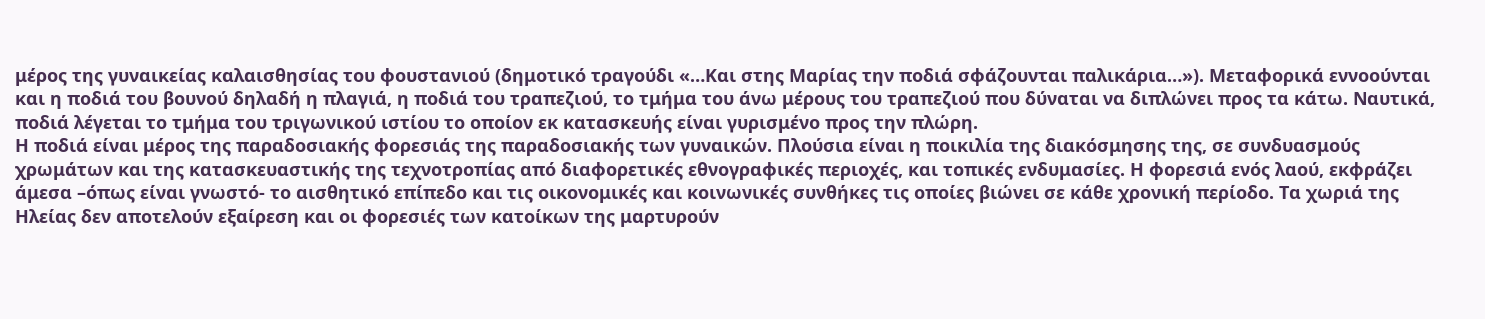μέρος της γυναικείας καλαισθησίας του φουστανιού (δημοτικό τραγούδι «…Και στης Μαρίας την ποδιά σφάζουνται παλικάρια…»). Μεταφορικά εννοούνται και η ποδιά του βουνού δηλαδή η πλαγιά, η ποδιά του τραπεζιού, το τμήμα του άνω μέρους του τραπεζιού που δύναται να διπλώνει προς τα κάτω. Ναυτικά, ποδιά λέγεται το τμήμα του τριγωνικού ιστίου το οποίον εκ κατασκευής είναι γυρισμένο προς την πλώρη.
Η ποδιά είναι μέρος της παραδοσιακής φορεσιάς της παραδοσιακής των γυναικών. Πλούσια είναι η ποικιλία της διακόσμησης της, σε συνδυασμούς χρωμάτων και της κατασκευαστικής της τεχνοτροπίας από διαφορετικές εθνογραφικές περιοχές, και τοπικές ενδυμασίες. Η φορεσιά ενός λαού, εκφράζει άμεσα –όπως είναι γνωστό- το αισθητικό επίπεδο και τις οικονομικές και κοινωνικές συνθήκες τις οποίες βιώνει σε κάθε χρονική περίοδο. Τα χωριά της Ηλείας δεν αποτελούν εξαίρεση και οι φορεσιές των κατοίκων της μαρτυρούν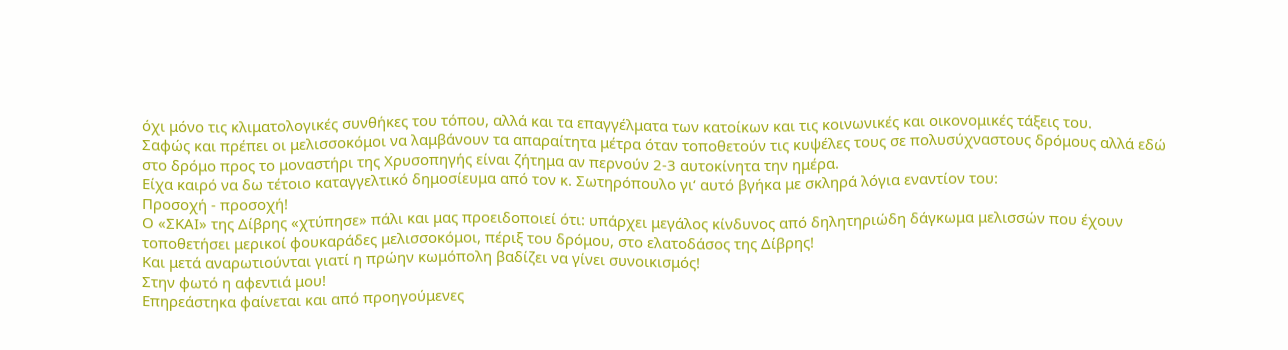όχι μόνο τις κλιματολογικές συνθήκες του τόπου, αλλά και τα επαγγέλματα των κατοίκων και τις κοινωνικές και οικονομικές τάξεις του.
Σαφώς και πρέπει οι μελισσοκόμοι να λαμβάνουν τα απαραίτητα μέτρα όταν τοποθετούν τις κυψέλες τους σε πολυσύχναστους δρόμους αλλά εδώ στο δρόμο προς το μοναστήρι της Χρυσοπηγής είναι ζήτημα αν περνούν 2-3 αυτοκίνητα την ημέρα.
Είχα καιρό να δω τέτοιο καταγγελτικό δημοσίευμα από τον κ. Σωτηρόπουλο γι‘ αυτό βγήκα με σκληρά λόγια εναντίον του:
Προσοχή - προσοχή!
Ο «ΣΚΑΙ» της Δίβρης «χτύπησε» πάλι και μας προειδοποιεί ότι: υπάρχει μεγάλος κίνδυνος από δηλητηριώδη δάγκωμα μελισσών που έχουν τοποθετήσει μερικοί φουκαράδες μελισσοκόμοι, πέριξ του δρόμου, στο ελατοδάσος της Δίβρης!
Και μετά αναρωτιούνται γιατί η πρώην κωμόπολη βαδίζει να γίνει συνοικισμός!
Στην φωτό η αφεντιά μου!
Επηρεάστηκα φαίνεται και από προηγούμενες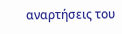αναρτήσεις του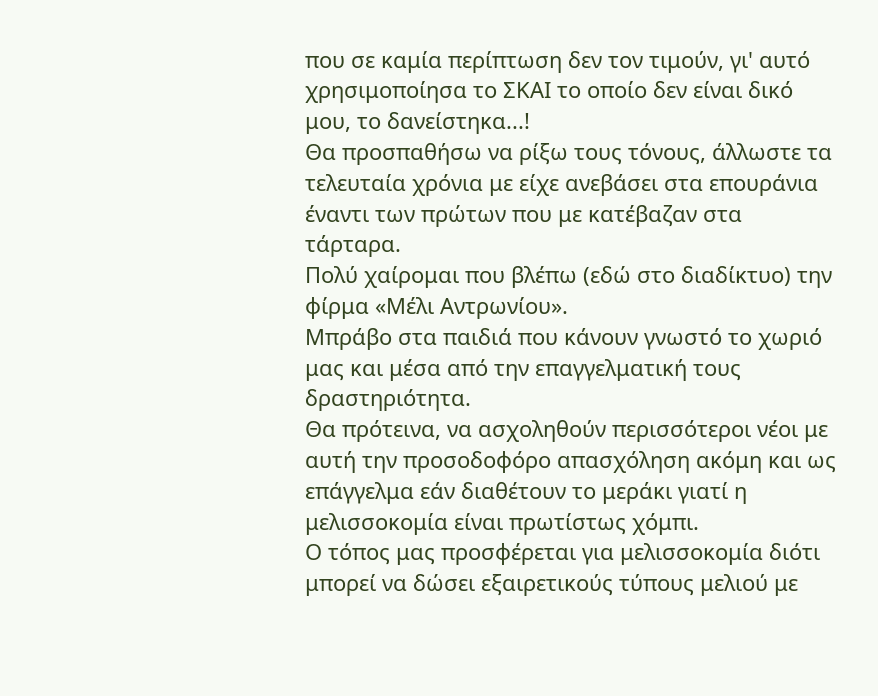που σε καμία περίπτωση δεν τον τιμούν, γι' αυτό χρησιμοποίησα το ΣΚΑΙ το οποίο δεν είναι δικό μου, το δανείστηκα...!
Θα προσπαθήσω να ρίξω τους τόνους, άλλωστε τα τελευταία χρόνια με είχε ανεβάσει στα επουράνια έναντι των πρώτων που με κατέβαζαν στα τάρταρα.
Πολύ χαίρομαι που βλέπω (εδώ στο διαδίκτυο) την φίρμα «Μέλι Αντρωνίου».
Μπράβο στα παιδιά που κάνουν γνωστό το χωριό μας και μέσα από την επαγγελματική τους δραστηριότητα.
Θα πρότεινα, να ασχοληθούν περισσότεροι νέοι με αυτή την προσοδοφόρο απασχόληση ακόμη και ως επάγγελμα εάν διαθέτουν το μεράκι γιατί η μελισσοκομία είναι πρωτίστως χόμπι.
Ο τόπος μας προσφέρεται για μελισσοκομία διότι μπορεί να δώσει εξαιρετικούς τύπους μελιού με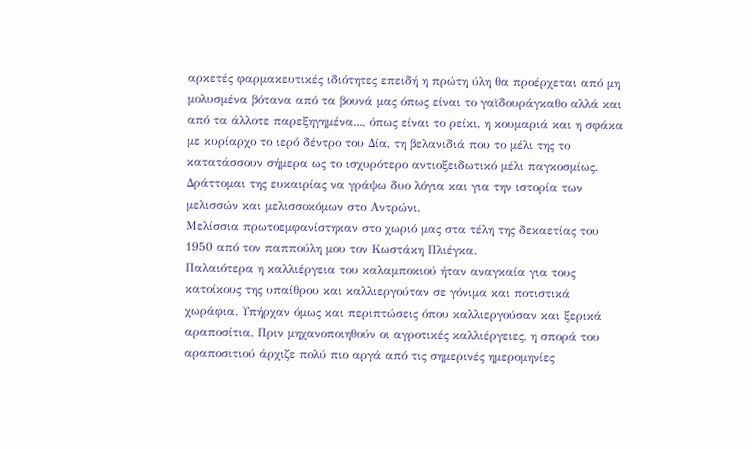αρκετές φαρμακευτικές ιδιότητες επειδή η πρώτη ύλη θα προέρχεται από μη μολυσμένα βότανα από τα βουνά μας όπως είναι το γαϊδουράγκαθο αλλά και από τα άλλοτε παρεξηγημένα..., όπως είναι το ρείκι, η κουμαριά και η σφάκα με κυρίαρχο το ιερό δέντρο του Δία, τη βελανιδιά που το μέλι της το κατατάσσουν σήμερα ως το ισχυρότερο αντιοξειδωτικό μέλι παγκοσμίως.
Δράττομαι της ευκαιρίας να γράψω δυο λόγια και για την ιστορία των μελισσών και μελισσοκόμων στο Αντρώνι.
Μελίσσια πρωτοεμφανίστηκαν στο χωριό μας στα τέλη της δεκαετίας του 1950 από τον παππούλη μου τον Κωστάκη Πλιέγκα.
Παλαιότερα η καλλιέργεια του καλαμποκιού ήταν αναγκαία για τους κατοίκους της υπαίθρου και καλλιεργούταν σε γόνιμα και ποτιστικά χωράφια. Υπήρχαν όμως και περιπτώσεις όπου καλλιεργούσαν και ξερικά αραποσίτια. Πριν μηχανοποιηθούν οι αγροτικές καλλιέργειες, η σπορά του αραποσιτιού άρχιζε πολύ πιο αργά από τις σημερινές ημερομηνίες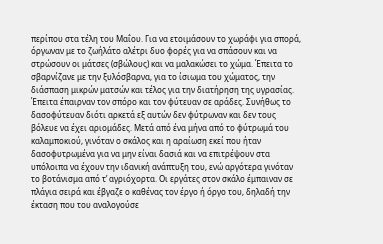περίπου στα τέλη του Μαΐου. Για να ετοιμάσουν το χωράφι για σπορά, όργωναν με το ζωήλάτο αλέτρι δυο φορές για να σπάσουν και να στρώσουν οι μάτσες (σβώλους) και να μαλακώσει το χώμα. Έπειτα το σβαρνίζανε με την ξυλόσβαρνα, για το ίσιωμα του χώματος, την διάσπαση μικρών ματσών και τέλος για την διατήρηση της υγρασίας. Έπειτα έπαιρναν τον σπόρο και τον φύτευαν σε αράδες. Συνήθως το δασοφύτευαν διότι αρκετά εξ αυτών δεν φύτρωναν και δεν τους βόλευε να έχει αριομάδες. Μετά από ένα μήνα από το φύτρωμά του καλαμποκιού, γινόταν ο σκάλος και η αραίωση εκεί που ήταν δασοφυτρωμένα για να μην είναι δασιά και να επιτρέψουν στα υπόλοιπα να έχουν την ιδανική ανάπτυξη του, ενώ αργότερα γινόταν το βοτάνισμα από τ’ αγριόχορτα. Οι εργάτες στον σκάλο έμπαιναν σε πλάγια σειρά και έβγαζε ο καθένας τον έργο ή όργο του, δηλαδή την έκταση που του αναλογούσε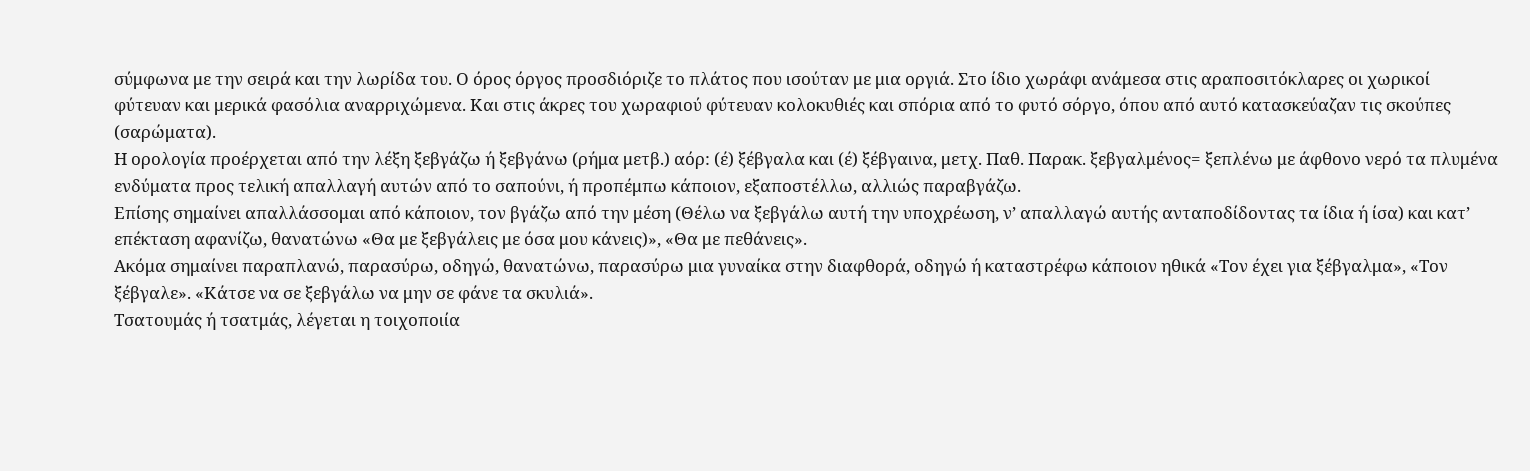σύμφωνα με την σειρά και την λωρίδα του. Ο όρος όργος προσδιόριζε το πλάτος που ισούταν με μια οργιά. Στο ίδιο χωράφι ανάμεσα στις αραποσιτόκλαρες οι χωρικοί φύτευαν και μερικά φασόλια αναρριχώμενα. Και στις άκρες του χωραφιού φύτευαν κολοκυθιές και σπόρια από το φυτό σόργο, όπου από αυτό κατασκεύαζαν τις σκούπες (σαρώματα).
Η ορολογία προέρχεται από την λέξη ξεβγάζω ή ξεβγάνω (ρήμα μετβ.) αόρ: (έ) ξέβγαλα και (έ) ξέβγαινα, μετχ. Παθ. Παρακ. ξεβγαλμένος= ξεπλένω με άφθονο νερό τα πλυμένα ενδύματα προς τελική απαλλαγή αυτών από το σαπούνι, ή προπέμπω κάποιον, εξαποστέλλω, αλλιώς παραβγάζω.
Επίσης σημαίνει απαλλάσσομαι από κάποιον, τον βγάζω από την μέση (Θέλω να ξεβγάλω αυτή την υποχρέωση, ν’ απαλλαγώ αυτής ανταποδίδοντας τα ίδια ή ίσα) και κατ’ επέκταση αφανίζω, θανατώνω «Θα με ξεβγάλεις με όσα μου κάνεις)», «Θα με πεθάνεις».
Ακόμα σημαίνει παραπλανώ, παρασύρω, οδηγώ, θανατώνω, παρασύρω μια γυναίκα στην διαφθορά, οδηγώ ή καταστρέφω κάποιον ηθικά «Τον έχει για ξέβγαλμα», «Τον ξέβγαλε». «Κάτσε να σε ξεβγάλω να μην σε φάνε τα σκυλιά».
Τσατουμάς ή τσατμάς, λέγεται η τοιχοποιία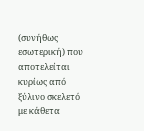(συνήθως εσωτερική) που αποτελείται κυρίως από ξύλινο σκελετό με κάθετα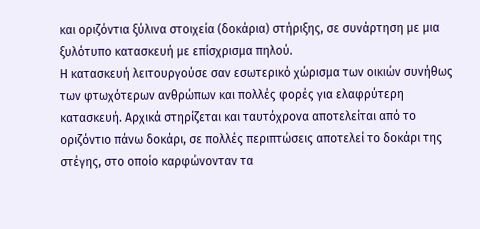και οριζόντια ξύλινα στοιχεία (δοκάρια) στήριξης, σε συνάρτηση με μια ξυλότυπο κατασκευή με επίσχρισμα πηλού.
Η κατασκευή λειτουργούσε σαν εσωτερικό χώρισμα των οικιών συνήθως των φτωχότερων ανθρώπων και πολλές φορές για ελαφρύτερη κατασκευή. Αρχικά στηρίζεται και ταυτόχρονα αποτελείται από το οριζόντιο πάνω δοκάρι, σε πολλές περιπτώσεις αποτελεί το δοκάρι της στέγης, στο οποίο καρφώνονταν τα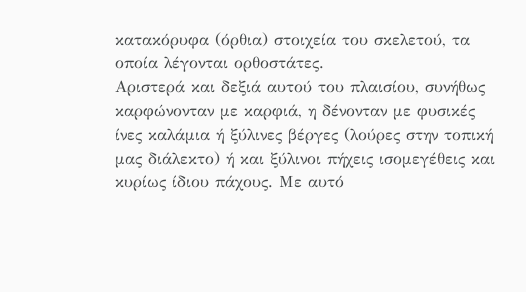κατακόρυφα (όρθια) στοιχεία του σκελετού, τα οποία λέγονται ορθοστάτες.
Αριστερά και δεξιά αυτού του πλαισίου, συνήθως καρφώνονταν με καρφιά, η δένονταν με φυσικές ίνες καλάμια ή ξύλινες βέργες (λούρες στην τοπική μας διάλεκτο) ή και ξύλινοι πήχεις ισομεγέθεις και κυρίως ίδιου πάχους. Με αυτό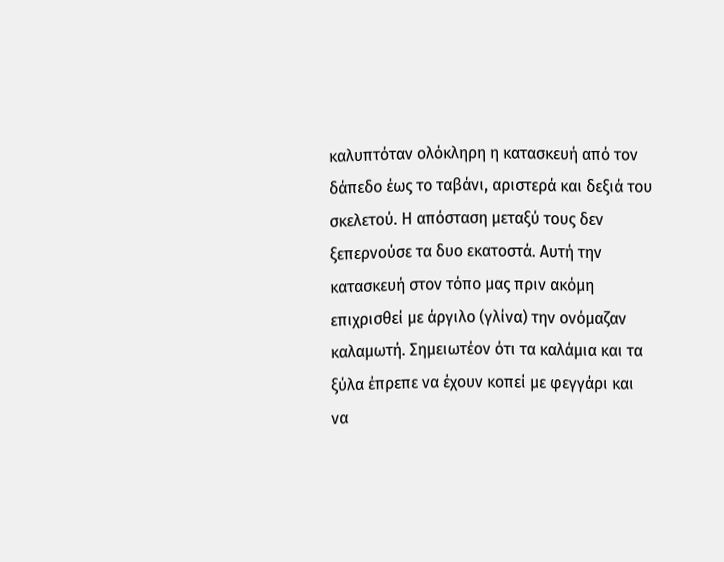καλυπτόταν ολόκληρη η κατασκευή από τον δάπεδο έως το ταβάνι, αριστερά και δεξιά του σκελετού. Η απόσταση μεταξύ τους δεν ξεπερνούσε τα δυο εκατοστά. Αυτή την κατασκευή στον τόπο μας πριν ακόμη επιχρισθεί με άργιλο (γλίνα) την ονόμαζαν καλαμωτή. Σημειωτέον ότι τα καλάμια και τα ξύλα έπρεπε να έχουν κοπεί με φεγγάρι και να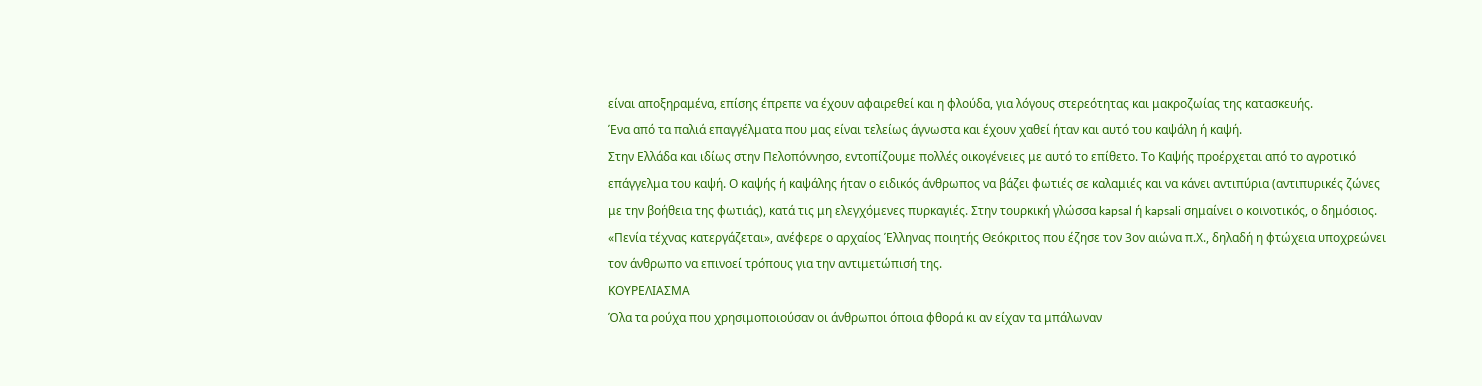είναι αποξηραμένα, επίσης έπρεπε να έχουν αφαιρεθεί και η φλούδα, για λόγους στερεότητας και μακροζωίας της κατασκευής.
Ένα από τα παλιά επαγγέλματα που μας είναι τελείως άγνωστα και έχουν χαθεί ήταν και αυτό του καψάλη ή καψή.
Στην Ελλάδα και ιδίως στην Πελοπόννησο, εντοπίζουμε πολλές οικογένειες με αυτό το επίθετο. Το Καψής προέρχεται από το αγροτικό επάγγελμα του καψή. Ο καψής ή καψάλης ήταν ο ειδικός άνθρωπος να βάζει φωτιές σε καλαμιές και να κάνει αντιπύρια (αντιπυρικές ζώνες με την βοήθεια της φωτιάς), κατά τις μη ελεγχόμενες πυρκαγιές. Στην τουρκική γλώσσα kapsal ή kapsali σημαίνει ο κοινοτικός, ο δημόσιος.
«Πενία τέχνας κατεργάζεται», ανέφερε ο αρχαίος Έλληνας ποιητής Θεόκριτος που έζησε τον 3ον αιώνα π.Χ., δηλαδή η φτώχεια υποχρεώνει τον άνθρωπο να επινοεί τρόπους για την αντιμετώπισή της.
ΚΟΥΡΕΛΙΑΣΜΑ
Όλα τα ρούχα που χρησιμοποιούσαν οι άνθρωποι όποια φθορά κι αν είχαν τα μπάλωναν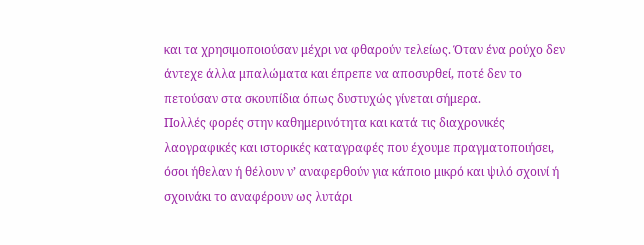και τα χρησιμοποιούσαν μέχρι να φθαρούν τελείως. Όταν ένα ρούχο δεν άντεχε άλλα μπαλώματα και έπρεπε να αποσυρθεί, ποτέ δεν το πετούσαν στα σκουπίδια όπως δυστυχώς γίνεται σήμερα.
Πολλές φορές στην καθημερινότητα και κατά τις διαχρονικές λαογραφικές και ιστορικές καταγραφές που έχουμε πραγματοποιήσει, όσοι ήθελαν ή θέλουν ν’ αναφερθούν για κάποιο μικρό και ψιλό σχοινί ή σχοινάκι το αναφέρουν ως λυτάρι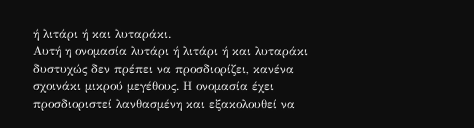ή λιτάρι ή και λυταράκι.
Αυτή η ονομασία λυτάρι ή λιτάρι ή και λυταράκι δυστυχώς δεν πρέπει να προσδιορίζει, κανένα σχοινάκι μικρού μεγέθους. Η ονομασία έχει προσδιοριστεί λανθασμένη και εξακολουθεί να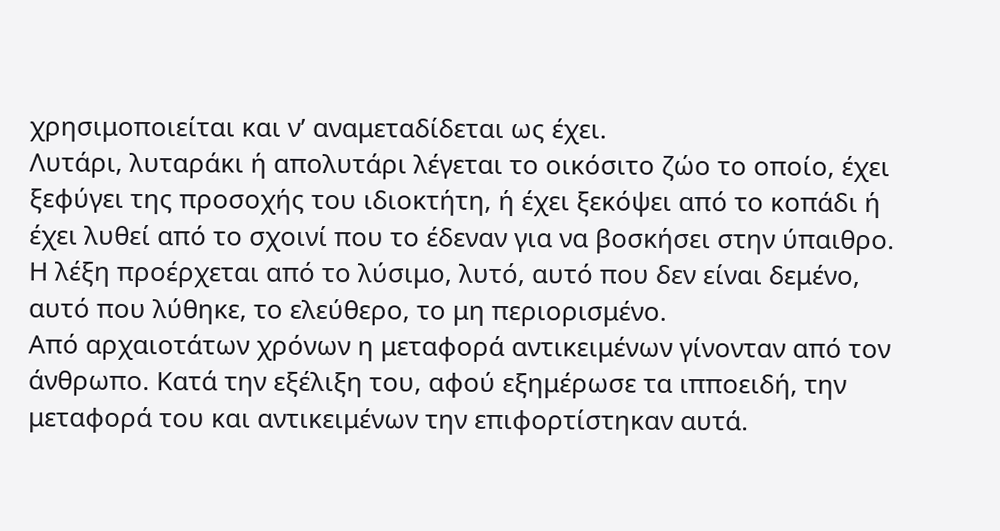χρησιμοποιείται και ν’ αναμεταδίδεται ως έχει.
Λυτάρι, λυταράκι ή απολυτάρι λέγεται το οικόσιτο ζώο το οποίο, έχει ξεφύγει της προσοχής του ιδιοκτήτη, ή έχει ξεκόψει από το κοπάδι ή έχει λυθεί από το σχοινί που το έδεναν για να βοσκήσει στην ύπαιθρο. Η λέξη προέρχεται από το λύσιμο, λυτό, αυτό που δεν είναι δεμένο, αυτό που λύθηκε, το ελεύθερο, το μη περιορισμένο.
Από αρχαιοτάτων χρόνων η μεταφορά αντικειμένων γίνονταν από τον άνθρωπο. Κατά την εξέλιξη του, αφού εξημέρωσε τα ιπποειδή, την μεταφορά του και αντικειμένων την επιφορτίστηκαν αυτά.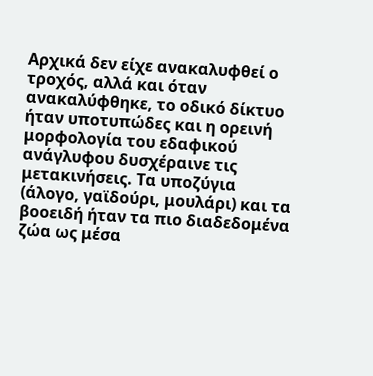Αρχικά δεν είχε ανακαλυφθεί ο τροχός, αλλά και όταν ανακαλύφθηκε, το οδικό δίκτυο ήταν υποτυπώδες και η ορεινή μορφολογία του εδαφικού ανάγλυφου δυσχέραινε τις μετακινήσεις. Τα υποζύγια (άλογο, γαϊδούρι, μουλάρι) και τα βοοειδή ήταν τα πιο διαδεδομένα ζώα ως μέσα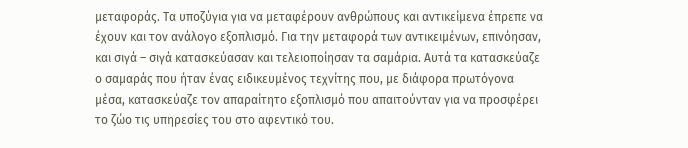μεταφοράς. Τα υποζύγια για να μεταφέρουν ανθρώπους και αντικείμενα έπρεπε να έχουν και τον ανάλογο εξοπλισμό. Για την μεταφορά των αντικειμένων, επινόησαν, και σιγά – σιγά κατασκεύασαν και τελειοποίησαν τα σαμάρια. Αυτά τα κατασκεύαζε ο σαμαράς που ήταν ένας ειδικευμένος τεχνίτης που, με διάφορα πρωτόγονα μέσα, κατασκεύαζε τον απαραίτητο εξοπλισμό που απαιτούνταν για να προσφέρει το ζώο τις υπηρεσίες του στο αφεντικό του.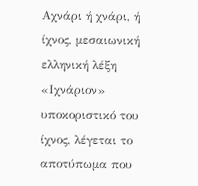Αχνάρι ή χνάρι, ή ίχνος, μεσαιωνική ελληνική λέξη «Ιχνάριον» υποκοριστικό του ίχνος, λέγεται το αποτύπωμα που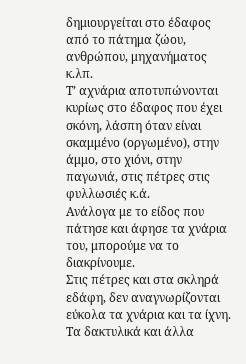δημιουργείται στο έδαφος από το πάτημα ζώου, ανθρώπου, μηχανήματος κ.λπ.
Τ’ αχνάρια αποτυπώνονται κυρίως στο έδαφος που έχει σκόνη, λάσπη όταν είναι σκαμμένο (οργωμένο), στην άμμο, στο χιόνι, στην παγωνιά, στις πέτρες στις φυλλωσιές κ.ά.
Ανάλογα με το είδος που πάτησε και άφησε τα χνάρια του, μπορούμε να το διακρίνουμε.
Στις πέτρες και στα σκληρά εδάφη, δεν αναγνωρίζονται εύκολα τα χνάρια και τα ίχνη.
Τα δακτυλικά και άλλα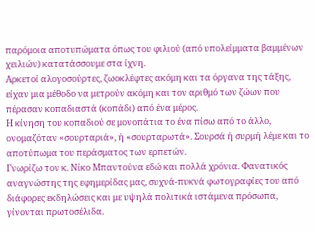παρόμοια αποτυπώματα όπως του φιλιού (από υπολείμματα βαμμένων χειλιών) κατατάσσουμε στα ίχνη.
Αρκετοί αλογοσούρτες, ζωοκλέφτες ακόμη και τα όργανα της τάξης, είχαν μια μέθοδο να μετρούν ακόμη και τον αριθμό των ζώων που πέρασαν κοπαδιαστά (κοπάδι) από ένα μέρος.
Η κίνηση του κοπαδιού σε μονοπάτια το ένα πίσω από το άλλο, ονομαζόταν «σουρταριά», ή «σουρταρωτά». Σουρσά ή συρμή λέμε και το αποτύπωμα του περάσματος των ερπετών.
Γνωρίζω τον κ. Νίκο Μπαντούνα εδώ και πολλά χρόνια. Φανατικός αναγνώστης της εφημερίδας μας, συχνά-πυκνά φωτογραφίες του από διάφορες εκδηλώσεις και με υψηλά πολιτικά ιστάμενα πρόσωπα, γίνονται πρωτοσέλιδα.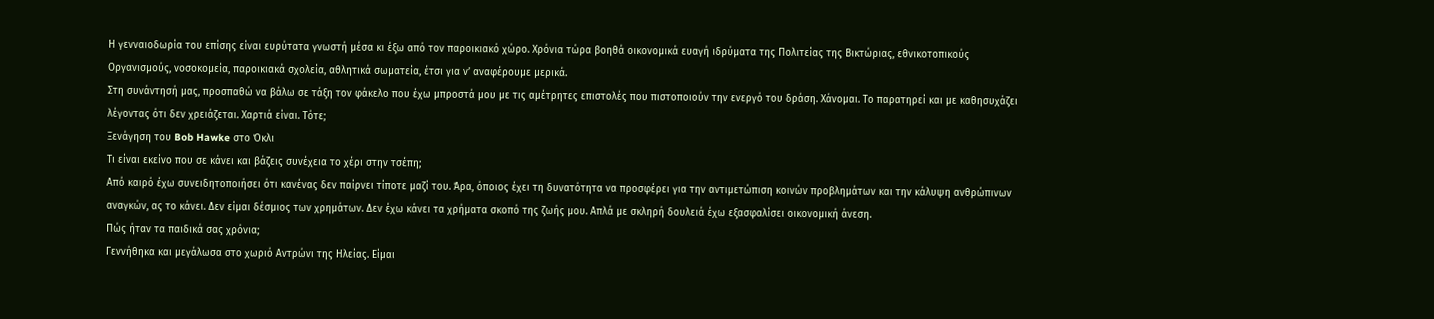Η γενναιοδωρία του επίσης είναι ευρύτατα γνωστή μέσα κι έξω από τον παροικιακό χώρο. Χρόνια τώρα βοηθά οικονομικά ευαγή ιδρύματα της Πολιτείας της Βικτώριας, εθνικοτοπικούς Οργανισμούς, νοσοκομεία, παροικιακά σχολεία, αθλητικά σωματεία, έτσι για ν’ αναφέρουμε μερικά.
Στη συνάντησή μας, προσπαθώ να βάλω σε τάξη τον φάκελο που έχω μπροστά μου με τις αμέτρητες επιστολές που πιστοποιούν την ενεργό του δράση. Χάνομαι. Το παρατηρεί και με καθησυχάζει λέγοντας ότι δεν χρειάζεται. Χαρτιά είναι. Τότε;
Ξενάγηση του Bob Hawke στο Όκλι
Τι είναι εκείνο που σε κάνει και βάζεις συνέχεια το χέρι στην τσέπη;
Από καιρό έχω συνειδητοποιήσει ότι κανένας δεν παίρνει τίποτε μαζί του. Άρα, όποιος έχει τη δυνατότητα να προσφέρει για την αντιμετώπιση κοινών προβλημάτων και την κάλυψη ανθρώπινων αναγκών, ας το κάνει. Δεν είμαι δέσμιος των χρημάτων. Δεν έχω κάνει τα χρήματα σκοπό της ζωής μου. Απλά με σκληρή δουλειά έχω εξασφαλίσει οικονομική άνεση.
Πώς ήταν τα παιδικά σας χρόνια;
Γεννήθηκα και μεγάλωσα στο χωριό Αντρώνι της Ηλείας. Είμαι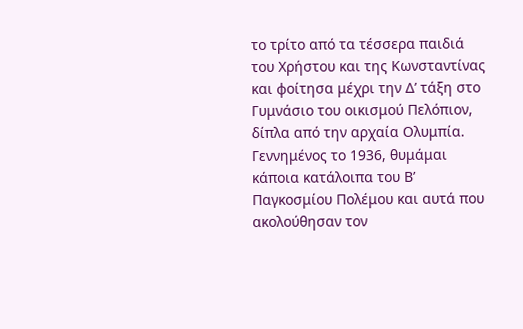το τρίτο από τα τέσσερα παιδιά του Χρήστου και της Κωνσταντίνας και φοίτησα μέχρι την Δ’ τάξη στο Γυμνάσιο του οικισμού Πελόπιον, δίπλα από την αρχαία Ολυμπία. Γεννημένος το 1936, θυμάμαι κάποια κατάλοιπα του Β’ Παγκοσμίου Πολέμου και αυτά που ακολούθησαν τον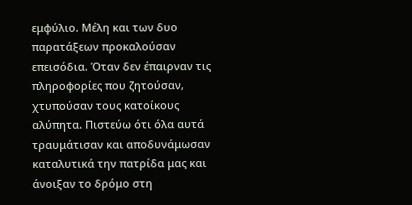εμφύλιο. Μέλη και των δυο παρατάξεων προκαλούσαν επεισόδια. Όταν δεν έπαιρναν τις πληροφορίες που ζητούσαν, χτυπούσαν τους κατοίκους αλύπητα. Πιστεύω ότι όλα αυτά τραυμάτισαν και αποδυνάμωσαν καταλυτικά την πατρίδα μας και άνοιξαν το δρόμο στη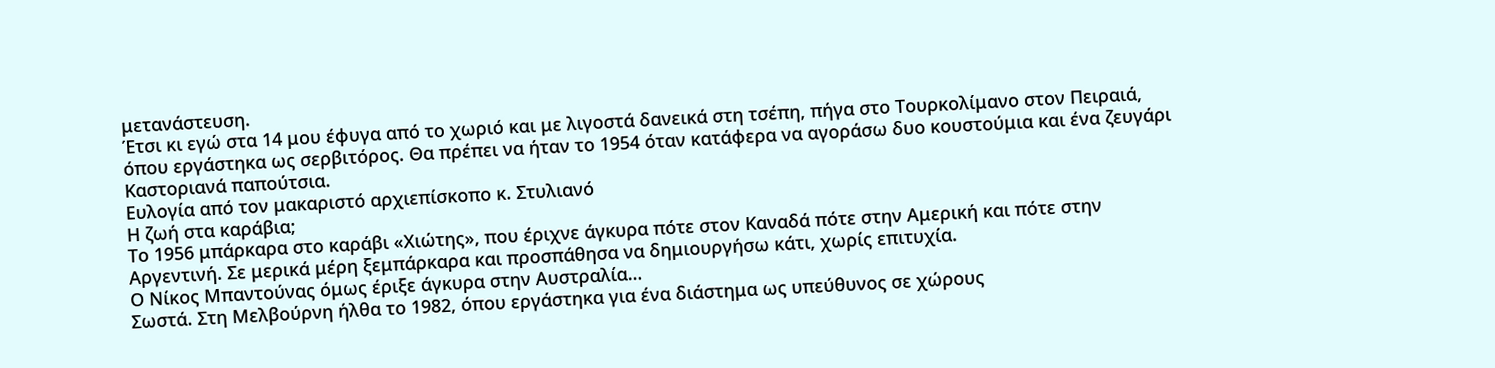μετανάστευση.
Έτσι κι εγώ στα 14 μου έφυγα από το χωριό και με λιγοστά δανεικά στη τσέπη, πήγα στο Τουρκολίμανο στον Πειραιά, όπου εργάστηκα ως σερβιτόρος. Θα πρέπει να ήταν το 1954 όταν κατάφερα να αγοράσω δυο κουστούμια και ένα ζευγάρι Καστοριανά παπούτσια.
Ευλογία από τον μακαριστό αρχιεπίσκοπο κ. Στυλιανό
Η ζωή στα καράβια;
Το 1956 μπάρκαρα στο καράβι «Χιώτης», που έριχνε άγκυρα πότε στον Καναδά πότε στην Αμερική και πότε στην Αργεντινή. Σε μερικά μέρη ξεμπάρκαρα και προσπάθησα να δημιουργήσω κάτι, χωρίς επιτυχία.
Ο Νίκος Μπαντούνας όμως έριξε άγκυρα στην Αυστραλία…
Σωστά. Στη Μελβούρνη ήλθα το 1982, όπου εργάστηκα για ένα διάστημα ως υπεύθυνος σε χώρους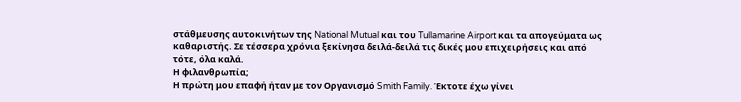στάθμευσης αυτοκινήτων της National Mutual και του Tullamarine Airport και τα απογεύματα ως καθαριστής. Σε τέσσερα χρόνια ξεκίνησα δειλά-δειλά τις δικές μου επιχειρήσεις και από τότε, όλα καλά.
Η φιλανθρωπία;
Η πρώτη μου επαφή ήταν με τον Οργανισμό Smith Family. Έκτοτε έχω γίνει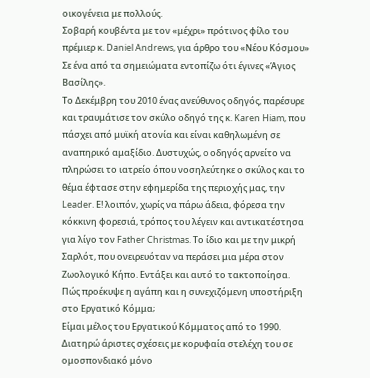οικογένεια με πολλούς.
Σοβαρή κουβέντα με τον «μέχρι» πρότινος φίλο του πρέμιερ κ. Daniel Andrews, για άρθρο του «Νέου Κόσμου»
Σε ένα από τα σημειώματα εντοπίζω ότι έγινες «Άγιος Βασίλης».
Το Δεκέμβρη του 2010 ένας ανεύθυνος οδηγός, παρέσυρε και τραυμάτισε τον σκύλο οδηγό της κ. Karen Hiam, που πάσχει από μυϊκή ατονία και είναι καθηλωμένη σε αναπηρικό αμαξίδιο. Δυστυχώς, o οδηγός αρνείτο να πληρώσει το ιατρείο όπου νοσηλεύτηκε ο σκύλος και το θέμα έφτασε στην εφημερίδα της περιοχής μας, την Leader. Ε! λοιπόν, χωρίς να πάρω άδεια, φόρεσα την κόκκινη φορεσιά, τρόπος του λέγειν και αντικατέστησα για λίγο τον Father Christmas. Το ίδιο και με την μικρή Σαρλότ, που ονειρευόταν να περάσει μια μέρα στον Ζωολογικό Κήπο. Εντάξει και αυτό το τακτοποίησα.
Πώς προέκυψε η αγάπη και η συνεχιζόμενη υποστήριξη στο Εργατικό Κόμμα;
Είμαι μέλος του Εργατικού Κόμματος από το 1990. Διατηρώ άριστες σχέσεις με κορυφαία στελέχη του σε ομοσπονδιακό μόνο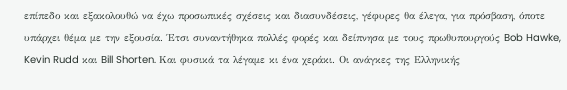επίπεδο και εξακολουθώ να έχω προσωπικές σχέσεις και διασυνδέσεις, γέφυρες θα έλεγα, για πρόσβαση, όποτε υπάρχει θέμα με την εξουσία. Έτσι συναντήθηκα πολλές φορές και δείπνησα με τους πρωθυπουργούς Bob Hawke, Kevin Rudd και Bill Shorten. Και φυσικά τα λέγαμε κι ένα χεράκι. Οι ανάγκες της Ελληνικής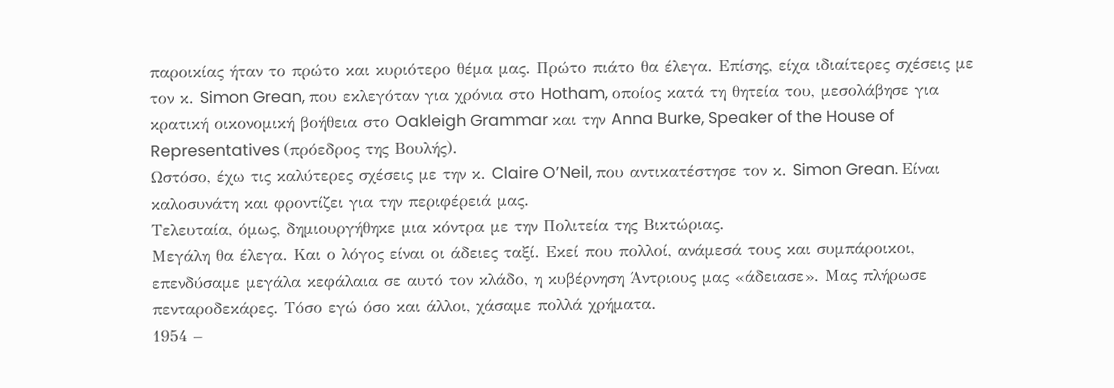παροικίας ήταν το πρώτο και κυριότερο θέμα μας. Πρώτο πιάτο θα έλεγα. Επίσης, είχα ιδιαίτερες σχέσεις με τον κ. Simon Grean, που εκλεγόταν για χρόνια στο Hotham, οποίος κατά τη θητεία του, μεσολάβησε για κρατική οικονομική βοήθεια στο Oakleigh Grammar και την Anna Burke, Speaker of the House of Representatives (πρόεδρος της Βουλής).
Ωστόσο, έχω τις καλύτερες σχέσεις με την κ. Claire O’Neil, που αντικατέστησε τον κ. Simon Grean. Είναι καλοσυνάτη και φροντίζει για την περιφέρειά μας.
Τελευταία, όμως, δημιουργήθηκε μια κόντρα με την Πολιτεία της Βικτώριας.
Μεγάλη θα έλεγα. Και ο λόγος είναι οι άδειες ταξί. Εκεί που πολλοί, ανάμεσά τους και συμπάροικοι, επενδύσαμε μεγάλα κεφάλαια σε αυτό τον κλάδο, η κυβέρνηση Άντριους μας «άδειασε». Μας πλήρωσε πενταροδεκάρες. Τόσο εγώ όσο και άλλοι, χάσαμε πολλά χρήματα.
1954 –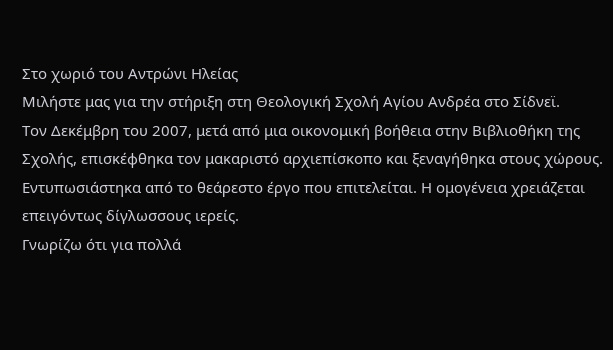Στο χωριό του Αντρώνι Ηλείας
Μιλήστε μας για την στήριξη στη Θεολογική Σχολή Αγίου Ανδρέα στο Σίδνεϊ.
Τον Δεκέμβρη του 2007, μετά από μια οικονομική βοήθεια στην Βιβλιοθήκη της Σχολής, επισκέφθηκα τον μακαριστό αρχιεπίσκοπο και ξεναγήθηκα στους χώρους.
Εντυπωσιάστηκα από το θεάρεστο έργο που επιτελείται. Η ομογένεια χρειάζεται επειγόντως δίγλωσσους ιερείς.
Γνωρίζω ότι για πολλά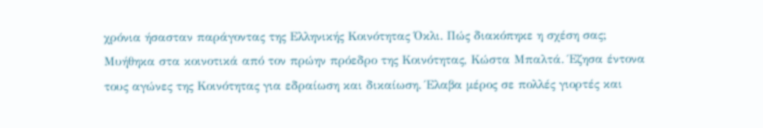χρόνια ήσασταν παράγοντας της Ελληνικής Κοινότητας Όκλι. Πώς διακόπηκε η σχέση σας;
Μυήθηκα στα κοινοτικά από τον πρώην πρόεδρο της Κοινότητας, Κώστα Μπαλτά. Έζησα έντονα τους αγώνες της Κοινότητας για εδραίωση και δικαίωση. Έλαβα μέρος σε πολλές γιορτές και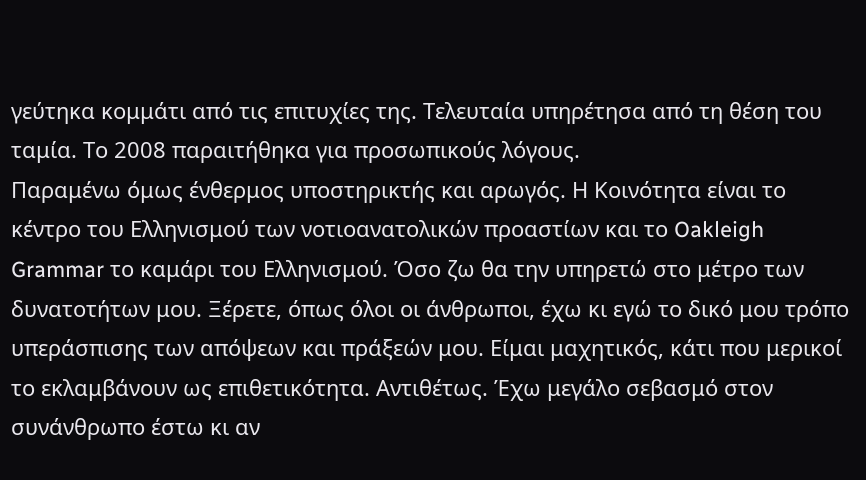γεύτηκα κομμάτι από τις επιτυχίες της. Τελευταία υπηρέτησα από τη θέση του ταμία. Το 2008 παραιτήθηκα για προσωπικούς λόγους.
Παραμένω όμως ένθερμος υποστηρικτής και αρωγός. Η Κοινότητα είναι το κέντρο του Ελληνισμού των νοτιοανατολικών προαστίων και το Oakleigh Grammar το καμάρι του Ελληνισμού. Όσο ζω θα την υπηρετώ στο μέτρο των δυνατοτήτων μου. Ξέρετε, όπως όλοι οι άνθρωποι, έχω κι εγώ το δικό μου τρόπο υπεράσπισης των απόψεων και πράξεών μου. Είμαι μαχητικός, κάτι που μερικοί το εκλαμβάνουν ως επιθετικότητα. Αντιθέτως. Έχω μεγάλο σεβασμό στον συνάνθρωπο έστω κι αν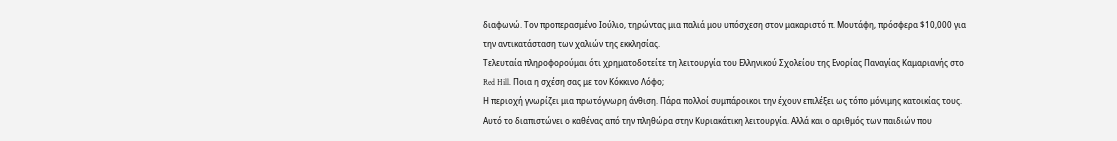διαφωνώ. Τον προπερασμένο Ιούλιο, τηρώντας μια παλιά μου υπόσχεση στον μακαριστό π. Μουτάφη, πρόσφερα $10,000 για την αντικατάσταση των χαλιών της εκκλησίας.
Τελευταία πληροφορούμαι ότι χρηματοδοτείτε τη λειτουργία του Ελληνικού Σχολείου της Ενορίας Παναγίας Καμαριανής στο Red Hill. Ποια η σχέση σας με τον Κόκκινο Λόφο;
Η περιοχή γνωρίζει μια πρωτόγνωρη άνθιση. Πάρα πολλοί συμπάροικοι την έχουν επιλέξει ως τόπο μόνιμης κατοικίας τους. Αυτό το διαπιστώνει ο καθένας από την πληθώρα στην Κυριακάτικη λειτουργία. Αλλά και ο αριθμός των παιδιών που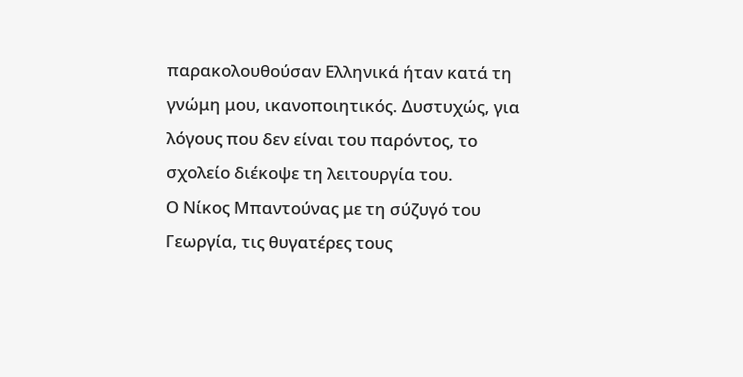παρακολουθούσαν Ελληνικά ήταν κατά τη γνώμη μου, ικανοποιητικός. Δυστυχώς, για λόγους που δεν είναι του παρόντος, το σχολείο διέκοψε τη λειτουργία του.
Ο Νίκος Μπαντούνας με τη σύζυγό του Γεωργία, τις θυγατέρες τους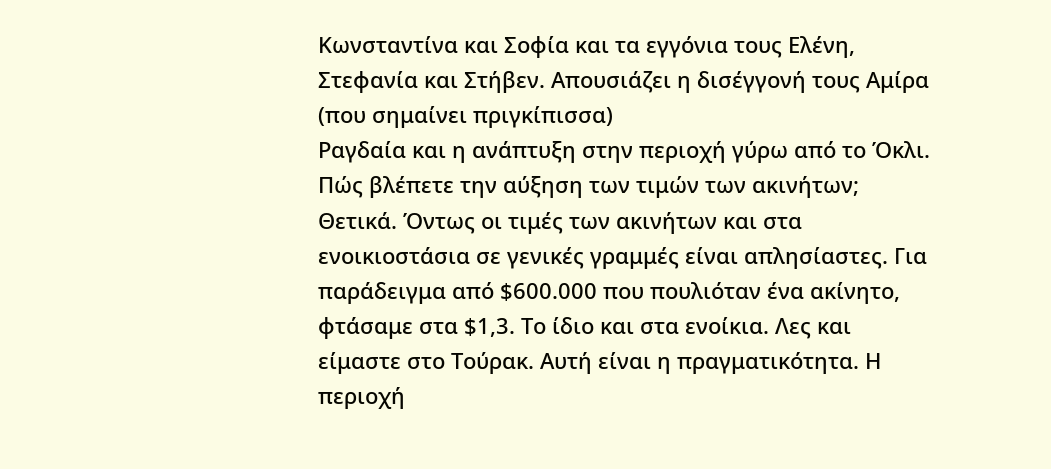Κωνσταντίνα και Σοφία και τα εγγόνια τους Ελένη, Στεφανία και Στήβεν. Απουσιάζει η δισέγγονή τους Αμίρα (που σημαίνει πριγκίπισσα)
Ραγδαία και η ανάπτυξη στην περιοχή γύρω από το Όκλι. Πώς βλέπετε την αύξηση των τιμών των ακινήτων;
Θετικά. Όντως οι τιμές των ακινήτων και στα ενοικιοστάσια σε γενικές γραμμές είναι απλησίαστες. Για παράδειγμα από $600.000 που πουλιόταν ένα ακίνητο, φτάσαμε στα $1,3. Το ίδιο και στα ενοίκια. Λες και είμαστε στο Τούρακ. Αυτή είναι η πραγματικότητα. Η περιοχή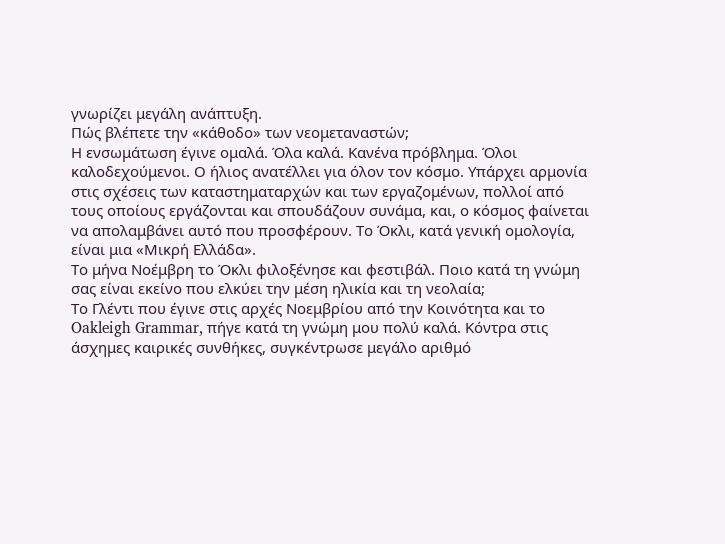γνωρίζει μεγάλη ανάπτυξη.
Πώς βλέπετε την «κάθοδο» των νεομεταναστών;
Η ενσωμάτωση έγινε ομαλά. Όλα καλά. Κανένα πρόβλημα. Όλοι καλοδεχούμενοι. Ο ήλιος ανατέλλει για όλον τον κόσμο. Υπάρχει αρμονία στις σχέσεις των καταστηματαρχών και των εργαζομένων, πολλοί από τους οποίους εργάζονται και σπουδάζουν συνάμα, και, ο κόσμος φαίνεται να απολαμβάνει αυτό που προσφέρουν. Το Όκλι, κατά γενική ομολογία, είναι μια «Μικρή Ελλάδα».
Το μήνα Νοέμβρη το Όκλι φιλοξένησε και φεστιβάλ. Ποιο κατά τη γνώμη σας είναι εκείνο που ελκύει την μέση ηλικία και τη νεολαία;
Το Γλέντι που έγινε στις αρχές Νοεμβρίου από την Κοινότητα και το Oakleigh Grammar, πήγε κατά τη γνώμη μου πολύ καλά. Κόντρα στις άσχημες καιρικές συνθήκες, συγκέντρωσε μεγάλο αριθμό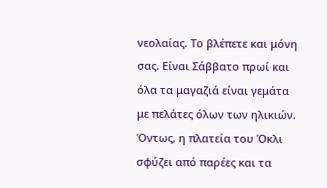νεολαίας. Το βλέπετε και μόνη σας. Είναι Σάββατο πρωί και όλα τα μαγαζιά είναι γεμάτα με πελάτες όλων των ηλικιών.
Όντως, η πλατεία του Όκλι σφύζει από παρέες και τα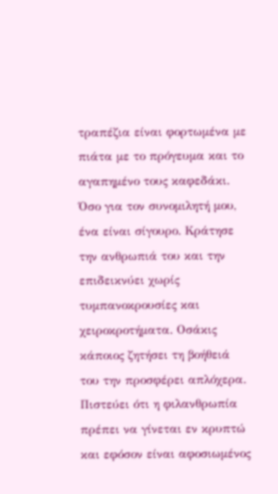τραπέζια είναι φορτωμένα με πιάτα με το πρόγευμα και το αγαπημένο τους καφεδάκι. Όσο για τον συνομιλητή μου, ένα είναι σίγουρο. Κράτησε την ανθρωπιά του και την επιδεικνύει χωρίς τυμπανοκρουσίες και χειροκροτήματα. Οσάκις κάποιος ζητήσει τη βοήθειά του την προσφέρει απλόχερα. Πιστεύει ότι η φιλανθρωπία πρέπει να γίνεται εν κρυπτώ και εφόσον είναι αφοσιωμένος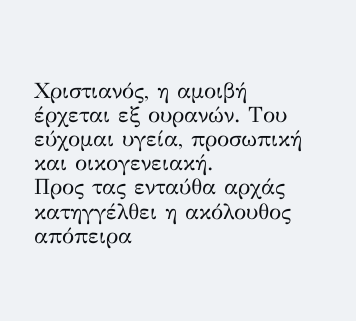Χριστιανός, η αμοιβή έρχεται εξ ουρανών. Του εύχομαι υγεία, προσωπική και οικογενειακή.
Προς τας ενταύθα αρχάς κατηγγέλθει η ακόλουθος απόπειρα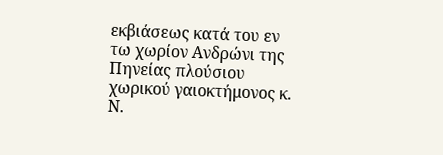εκβιάσεως κατά του εν τω χωρίον Ανδρώνι της Πηνείας πλούσιου χωρικού γαιοκτήμονος κ. Ν.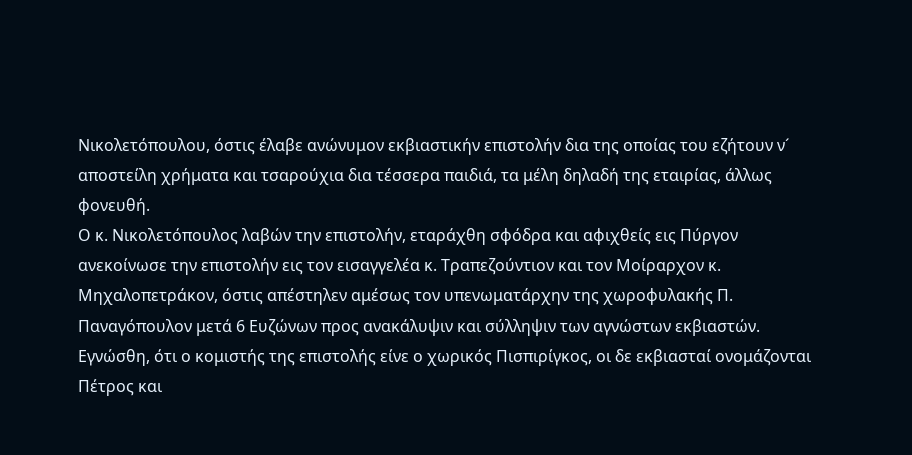Νικολετόπουλου, όστις έλαβε ανώνυμον εκβιαστικήν επιστολήν δια της οποίας του εζήτουν ν´ αποστείλη χρήματα και τσαρούχια δια τέσσερα παιδιά, τα μέλη δηλαδή της εταιρίας, άλλως φονευθή.
Ο κ. Νικολετόπουλος λαβών την επιστολήν, εταράχθη σφόδρα και αφιχθείς εις Πύργον ανεκοίνωσε την επιστολήν εις τον εισαγγελέα κ. Τραπεζούντιον και τον Μοίραρχον κ. Μηχαλοπετράκον, όστις απέστηλεν αμέσως τον υπενωματάρχην της χωροφυλακής Π. Παναγόπουλον μετά 6 Ευζώνων προς ανακάλυψιν και σύλληψιν των αγνώστων εκβιαστών.
Εγνώσθη, ότι ο κομιστής της επιστολής είνε ο χωρικός Πισπιρίγκος, οι δε εκβιασταί ονομάζονται Πέτρος και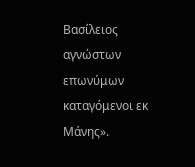Βασίλειος αγνώστων επωνύμων καταγόμενοι εκ Μάνης».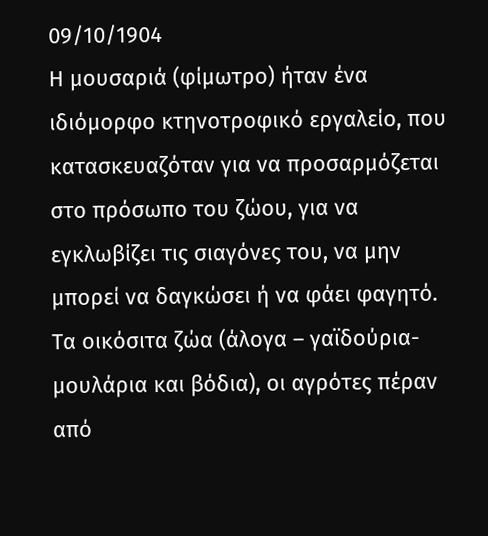09/10/1904
Η μουσαριά (φίμωτρο) ήταν ένα ιδιόμορφο κτηνοτροφικό εργαλείο, που κατασκευαζόταν για να προσαρμόζεται στο πρόσωπο του ζώου, για να εγκλωβίζει τις σιαγόνες του, να μην μπορεί να δαγκώσει ή να φάει φαγητό.
Τα οικόσιτα ζώα (άλογα – γαϊδούρια-μουλάρια και βόδια), οι αγρότες πέραν από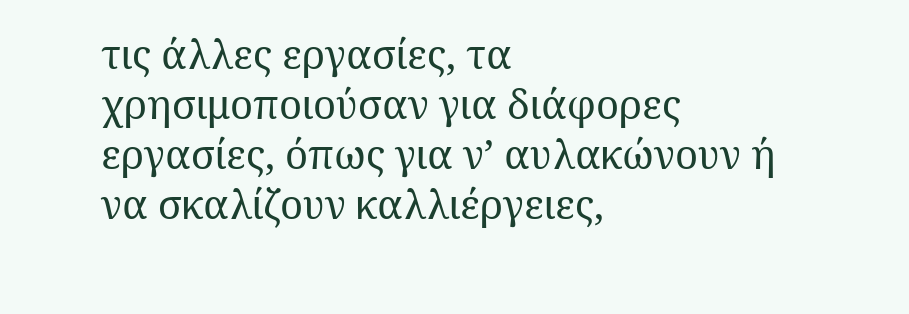τις άλλες εργασίες, τα χρησιμοποιούσαν για διάφορες εργασίες, όπως για ν’ αυλακώνουν ή να σκαλίζουν καλλιέργειες,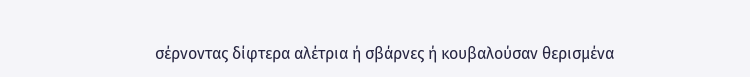σέρνοντας δίφτερα αλέτρια ή σβάρνες ή κουβαλούσαν θερισμένα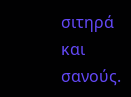σιτηρά και σανούς.